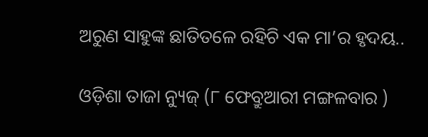ଅରୁଣ ସାହୁଙ୍କ ଛାତିତଳେ ରହିଚି ଏକ ମା’ର ହୃଦୟ..

ଓଡ଼ିଶା ତାଜା ନ୍ୟୁଜ୍ (୮ ଫେବ୍ରୁଆରୀ ମଙ୍ଗଳବାର )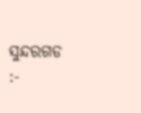ସୁନ୍ଦରଗଡ :-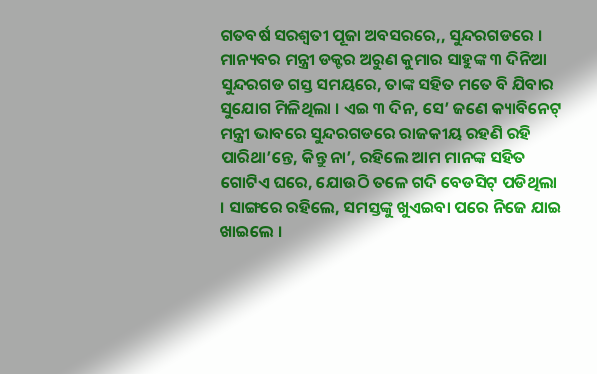ଗତବର୍ଷ ସରଶ୍ୱତୀ ପୂଜା ଅବସରରେ,, ସୁନ୍ଦରଗଡରେ । ମାନ୍ୟବର ମନ୍ତ୍ରୀ ଡକ୍ଟର ଅରୁଣ କୁମାର ସାହୁଙ୍କ ୩ ଦିନିଆ ସୁନ୍ଦରଗଡ ଗସ୍ତ ସମୟରେ, ତାଙ୍କ ସହିତ ମତେ ବି ଯିବାର ସୁଯୋଗ ମିଳିଥିଲା । ଏଇ ୩ ଦିନ, ସେ’ ଜଣେ କ୍ୟାବିନେଟ୍ ମନ୍ତ୍ରୀ ଭାବରେ ସୁନ୍ଦରଗଡରେ ରାଜକୀୟ ରହଣି ରହି ପାରିଥା’ନ୍ତେ, କିନ୍ତୁ ନା’, ରହିଲେ ଆମ ମାନଙ୍କ ସହିତ ଗୋଟିଏ ଘରେ, ଯୋଉଠି ତଳେ ଗଦି ବେଡସିଟ୍ ପଡିଥିଲା । ସାଙ୍ଗରେ ରହିଲେ, ସମସ୍ତଙ୍କୁ ଖୁଏଇବା ପରେ ନିଜେ ଯାଇ ଖାଇଲେ ।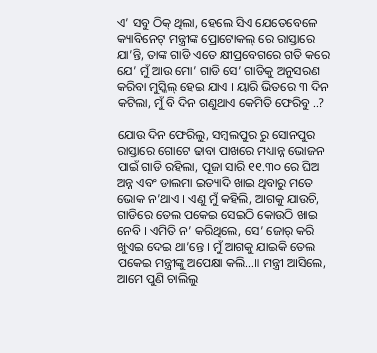ଏ’ ସବୁ ଠିକ୍ ଥିଲା, ହେଲେ ସିଏ ଯେତେବେଳେ କ୍ୟାବିନେଟ୍ ମନ୍ତ୍ରୀଙ୍କ ପ୍ରୋଟୋକଲ୍ ରେ ରାସ୍ତାରେ ଯା’ନ୍ତି, ତାଙ୍କ ଗାଡି ଏତେ କ୍ଷୀପ୍ରବେଗରେ ଗତି କରେ ଯେ’ ମୁଁ ଆଉ ମୋ’ ଗାଡି ସେ’ ଗାଡିକୁ ଅନୁସରଣ କରିବା ମୁସ୍କିଲ୍ ହେଇ ଯାଏ । ୟାରି ଭିତରେ ୩ ଦିନ କଟିଲା, ମୁଁ ବି ଦିନ ଗଣୁଥାଏ କେମିତି ଫେରିବୁ ..?

ଯୋଉ ଦିନ ଫେରିଲୁ, ସମ୍ବଲପୁର ରୁ ସୋନପୁର ରାସ୍ତାରେ ଗୋଟେ ଢାବା ପାଖରେ ମଧ୍ୟାନ୍ନ ଭୋଜନ ପାଇଁ ଗାଡି ରହିଲା, ପୂଜା ସାରି ୧୧.୩୦ ରେ ଘିଅ ଅନ୍ନ ଏବଂ ଡାଲମା ଇତ୍ୟାଦି ଖାଇ ଥିବାରୁ ମତେ ଭୋକ ନ’ଥାଏ । ଏଣୁ ମୁଁ କହିଲି, ଆଗକୁ ଯାଉଚି, ଗାଡିରେ ତେଲ ପକେଇ ସେଇଠି କୋଉଠି ଖାଇ ନେବି । ଏମିତି ନ’ କରିଥିଲେ, ସେ’ ଜୋର୍ କରି ଖୁଏଇ ଦେଇ ଥା’ନ୍ତେ । ମୁଁ ଆଗକୁ ଯାଇକି ତେଲ ପକେଇ ମନ୍ତ୍ରୀଙ୍କୁ ଅପେକ୍ଷା କଲି…॥ ମନ୍ତ୍ରୀ ଆସିଲେ, ଆମେ ପୁଣି ଚାଲିଲୁ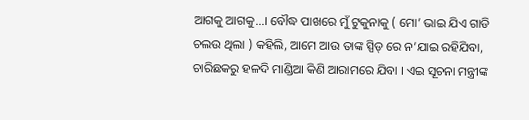ଆଗକୁ ଆଗକୁ…। ବୌଦ୍ଧ ପାଖରେ ମୁଁ ଟୁକୁନାକୁ ( ମୋ’ ଭାଇ ଯିଏ ଗାଡି ଚଲଉ ଥିଲା ) କହିଲି, ଆମେ ଆଉ ତାଙ୍କ ସ୍ପିଡ୍ ରେ ନ’ଯାଇ ରହିଯିବା, ଚାରିଛକରୁ ହଳଦି ମାଣ୍ଡିଆ କିଣି ଆରାମରେ ଯିବା । ଏଇ ସୂଚନା ମନ୍ତ୍ରୀଙ୍କ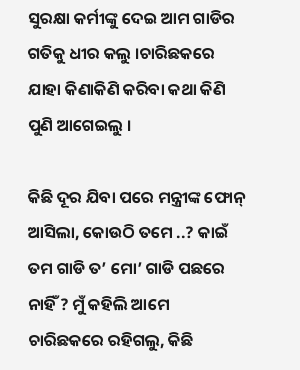ସୁରକ୍ଷା କର୍ମୀଙ୍କୁ ଦେଇ ଆମ ଗାଡିର ଗତିକୁ ଧୀର କଲୁ ।ଚାରିଛକରେ ଯାହା କିଣାକିଣି କରିବା କଥା କିଣି ପୁଣି ଆଗେଇଲୁ ।

କିଛି ଦୂର ଯିବା ପରେ ମନ୍ତ୍ରୀଙ୍କ ଫୋନ୍ ଆସିଲା, କୋଉଠି ତମେ ..? କାଇଁ ତମ ଗାଡି ତ’ ମୋ’ ଗାଡି ପଛରେ ନାହିଁ ? ମୁଁ କହିଲି ଆମେ ଚାରିଛକରେ ରହିଗଲୁ, କିଛି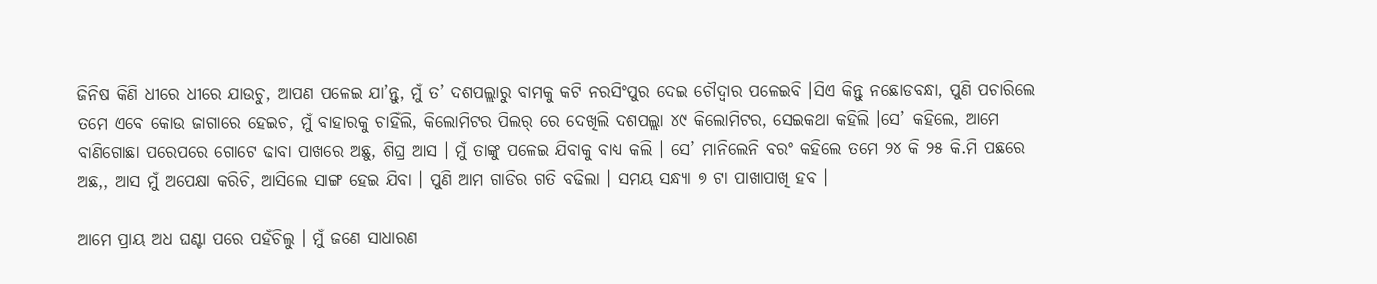ଜିନିଷ କିଣି ଧୀରେ ଧୀରେ ଯାଉଚୁ, ଆପଣ ପଳେଇ ଯା’ନ୍ତୁ, ମୁଁ ତ’ ଦଶପଲ୍ଲାରୁ ବାମକୁ କଟି ନରସିଂପୁର ଦେଇ ଚୌଦ୍ୱାର ପଳେଇବି ।ସିଏ କିନ୍ତୁ ନଛୋଡବନ୍ଧା, ପୁଣି ପଚାରିଲେ ତମେ ଏବେ କୋଉ ଜାଗାରେ ହେଇଚ, ମୁଁ ବାହାରକୁ ଚାହିଁଲି, କିଲୋମିଟର ପିଲର୍ ରେ ଦେଖିଲି ଦଶପଲ୍ଲା ୪୯ କିଲୋମିଟର, ସେଇକଥା କହିଲି ।ସେ’ କହିଲେ, ଆମେ ବାଣିଗୋଛା ପରେପରେ ଗୋଟେ ଢାବା ପାଖରେ ଅଛୁ, ଶିଘ୍ର ଆସ । ମୁଁ ତାଙ୍କୁ ପଳେଇ ଯିବାକୁ ବାଧ୍ୟ କଲି । ସେ’ ମାନିଲେନି ବରଂ କହିଲେ ତମେ ୨୪ କି ୨୫ କି.ମି ପଛରେ ଅଛ,, ଆସ ମୁଁ ଅପେକ୍ଷା କରିଚି, ଆସିଲେ ସାଙ୍ଗ ହେଇ ଯିବା । ପୁଣି ଆମ ଗାଡିର ଗତି ବଢିଲା । ସମୟ ସନ୍ଧ୍ୟା ୭ ଟା ପାଖାପାଖି ହବ ।

ଆମେ ପ୍ରାୟ ଅଧ ଘଣ୍ଟା ପରେ ପହଁଚିଲୁ । ମୁଁ ଜଣେ ସାଧାରଣ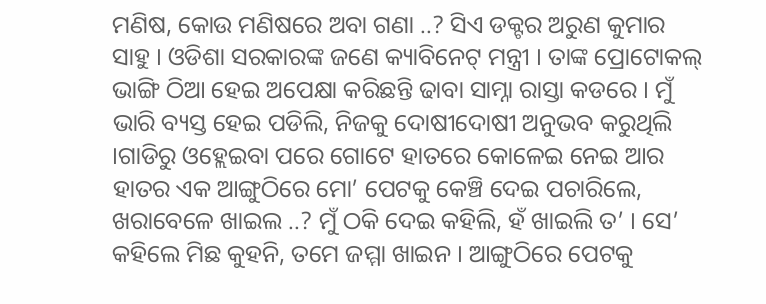ମଣିଷ, କୋଉ ମଣିଷରେ ଅବା ଗଣା ..? ସିଏ ଡକ୍ଟର ଅରୁଣ କୁମାର ସାହୁ । ଓଡିଶା ସରକାରଙ୍କ ଜଣେ କ୍ୟାବିନେଟ୍ ମନ୍ତ୍ରୀ । ତାଙ୍କ ପ୍ରୋଟୋକଲ୍ ଭାଙ୍ଗି ଠିଆ ହେଇ ଅପେକ୍ଷା କରିଛନ୍ତି ଢାବା ସାମ୍ନା ରାସ୍ତା କଡରେ । ମୁଁ ଭାରି ବ୍ୟସ୍ତ ହେଇ ପଡିଲି, ନିଜକୁ ଦୋଷୀଦୋଷୀ ଅନୁଭବ କରୁଥିଲି ।ଗାଡିରୁ ଓହ୍ଲେଇବା ପରେ ଗୋଟେ ହାତରେ କୋଳେଇ ନେଇ ଆର ହାତର ଏକ ଆଙ୍ଗୁଠିରେ ମୋ’ ପେଟକୁ କେଞ୍ଚି ଦେଇ ପଚାରିଲେ, ଖରାବେଳେ ଖାଇଲ ..? ମୁଁ ଠକି ଦେଇ କହିଲି, ହଁ ଖାଇଲି ତ’ । ସେ’ କହିଲେ ମିଛ କୁହନି, ତମେ ଜମ୍ମା ଖାଇନ । ଆଙ୍ଗୁଠିରେ ପେଟକୁ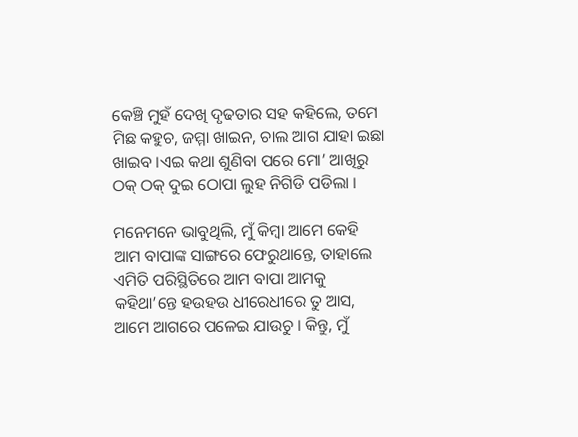କେଞ୍ଚି ମୁହଁ ଦେଖି ଦୃଢତାର ସହ କହିଲେ, ତମେ ମିଛ କହୁଚ, ଜମ୍ମା ଖାଇନ, ଚାଲ ଆଗ ଯାହା ଇଛା ଖାଇବ ।ଏଇ କଥା ଶୁଣିବା ପରେ ମୋ’ ଆଖିରୁ ଠକ୍ ଠକ୍ ଦୁଇ ଠୋପା ଲୁହ ନିଗିଡି ପଡିଲା ।

ମନେମନେ ଭାବୁଥିଲି, ମୁଁ କିମ୍ବା ଆମେ କେହି ଆମ ବାପାଙ୍କ ସାଙ୍ଗରେ ଫେରୁଥାନ୍ତେ, ତାହାଲେ ଏମିତି ପରିସ୍ଥିତିରେ ଆମ ବାପା ଆମକୁ କହିଥା’ନ୍ତେ ହଉହଉ ଧୀରେଧୀରେ ତୁ ଆସ, ଆମେ ଆଗରେ ପଳେଇ ଯାଉଚୁ । କିନ୍ତୁ, ମୁଁ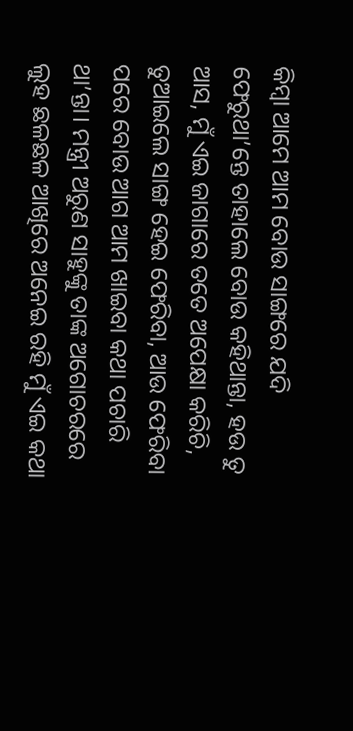କିମ୍ବା ଆମେ ଆମ ବୋଉ ସାଙ୍ଗରେ ଯଦି ଫେରୁଥା’ନ୍ତେ ତାହାଲେ ବୋଉ କହିଥାନ୍ତା, ହଉ ତୁ ଆସ, ମୁଁ ଏଇ ଜାଗାରେ ତତେ ଅପେକ୍ଷା କରିଚି, ତୁଆଇଲେ ସାଙ୍ଗ ହେଇ ଫେରିବା, ଆଉ ଫେରିବା ପରେ ବୋଉ ଆଗ ଆମ ଖାଇବା କଥା ପଚାରି ଥା’ନ୍ତା। ମନ୍ତ୍ରୀ ଅରୁଣ ସାହୁଙ୍କୁ ତାଙ୍କ ଅଗୋଚରରେ ଲୁହ ଛଳଛଳ ଆଖିରେ ଅନେଇ ରହି ମୁଁ ଏଇ କଥା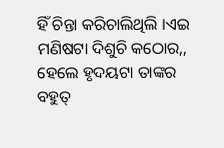ହିଁ ଚିନ୍ତା କରିଚାଲିଥିଲି ।ଏଇ ମଣିଷଟା ଦିଶୁଚି କଠୋର,, ହେଲେ ହୃଦୟଟା ତାଙ୍କର ବହୁତ୍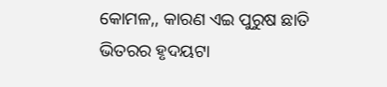କୋମଳ,, କାରଣ ଏଇ ପୁରୁଷ ଛାତି ଭିତରର ହୃଦୟଟା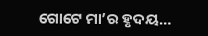ଗୋଟେ ମା’ର ହୃଦୟ…